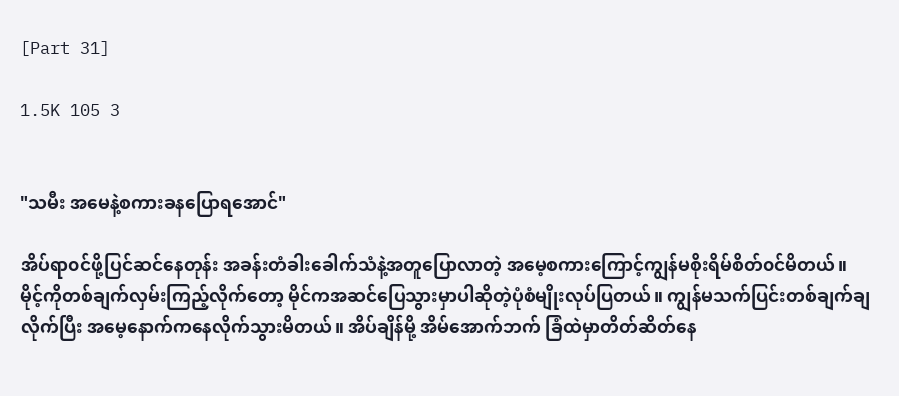[Part 31]

1.5K 105 3


"သမီး အမေနဲ့စကားခနပြောရအောင်"

အိပ်ရာ၀င်ဖို့ပြင်ဆင်နေတုန်း အခန်းတံခါးခေါက်သံနဲ့အတူပြောလာတဲ့ အမေ့စကားကြောင့်ကျွန်မစိုးရိမ်စိတ်၀င်မိတယ်။ မိုင့်ကိုတစ်ချက်လှမ်းကြည့်လိုက်တော့ မိုင်ကအဆင်ပြေသွားမှာပါဆိုတဲ့ပုံစံမျိုးလုပ်ပြတယ်။ ကျွန်မသက်ပြင်းတစ်ချက်ချလိုက်ပြီး အမေ့နောက်ကနေလိုက်သွားမိတယ်။ အိပ်ချိန်မို့ အိမ်အောက်ဘက် ခြံထဲမှာတိတ်ဆိတ်နေ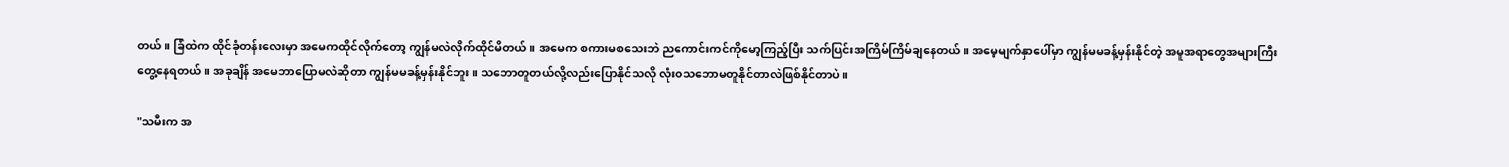တယ်။ ခြံထဲက ထိုင်ခုံတန်းလေးမှာ အမေကထိုင်လိုက်တော့ ကျွန်မလဲလိုက်ထိုင်မိတယ်။ အမေက စကားမစသေးဘဲ ညကောင်းကင်ကိုမော့ကြည့်ပြီး သက်ပြင်းအကြိမ်ကြိမ်ချနေတယ်။ အမေ့မျက်နှာပေါ်မှာ ကျွန်မမခန့်မှန်းနိုင်တဲ့ အမူအရာတွေအများကြီးတွေ့နေရတယ်။ အခုချိန် အမေဘာပြောမလဲဆိုတာ ကျွန်မမခန့်မှန်းနိုင်ဘူး။ သဘောတူတယ်လို့လည်းပြောနိုင်သလို လုံး၀သဘောမတူနိုင်တာလဲဖြစ်နိုင်တာပဲ။

"သမီးက အ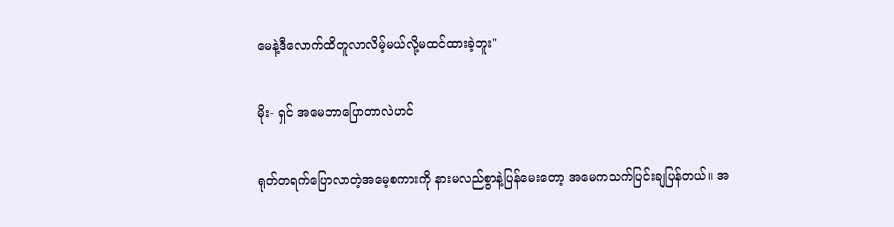မေနဲ့ဒီလောက်ထိတူလာလိမ့်မယ်လို့မထင်ထားခဲ့ဘူး"

မိုး- ရှင် အမေဘာပြောတာလဲဟင်

ရုတ်တရက်ပြောလာတဲ့အမေ့စကားကို နားမလည်စွာနဲ့ပြန်မေးတော့ အမေကသက်ပြင်းချပြန်တယ်။ အ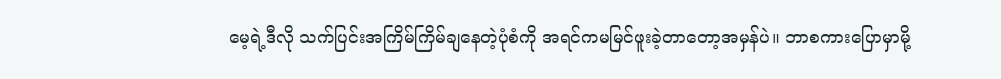မေ့ရဲ့ဒီလို သက်ပြင်းအကြိမ်ကြိမ်ချနေတဲ့ပုံစံကို အရင်ကမမြင်ဖူးခဲ့တာတော့အမှန်ပဲ။ ဘာစကားပြောမှာမို့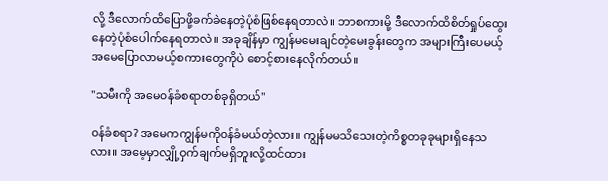လို့ ဒီလောက်ထိပြောဖို့ခက်ခဲနေတဲ့ပုံစံဖြစ်နေရတာလဲ။ ဘာစကားမို့ ဒီလောက်ထိစိတ်ရှုပ်ထွေးနေတဲ့ပုံစံပေါက်နေရတာလဲ။ အခုချိန်မှာ ကျွန်မမေးချင်တဲ့မေးခွန်းတွေက အများကြီးပေမယ့် အမေပြောလာမယ့်စကားတွေကိုပဲ စောင့်စားနေလိုက်တယ်။

"သမီးကို အမေ၀န်ခံစရာတစ်ခုရှိတယ်"

၀န်ခံစရာ? အမေကကျွန်မကို၀န်ခံမယ်တဲ့လား။ ကျွန်မမသိသေးတဲ့ကိစ္စတခုခုများရှိနေသလား။ အမေ့မှာလျှို့ဝှက်ချက်မရှိဘူးလို့ထင်ထား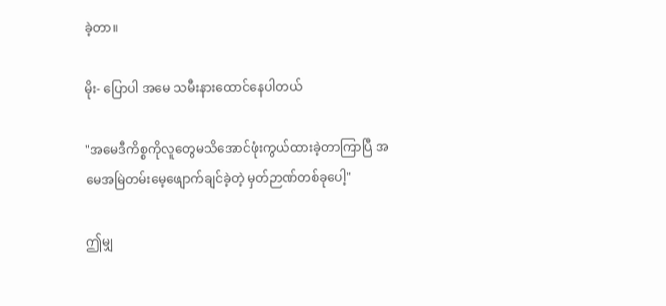ခဲ့တာ။

မိုး- ပြောပါ အမေ သမီးနားထောင်နေပါတယ်

"အမေဒီကိစ္စကိုလူတွေမသိအောင်ဖုံးကွယ်ထားခဲ့တာကြာပြီ အမေအမြဲတမ်းမေ့ဖျောက်ချင်ခဲ့တဲ့ မှတ်ဉာဏ်တစ်ခုပေါ့"

ဤမျှ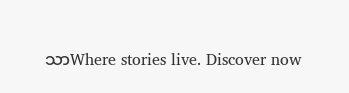သာWhere stories live. Discover now